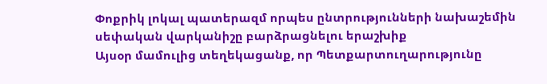Փոքրիկ լոկալ պատերազմ որպես ընտրությունների նախաշեմին սեփական վարկանիշը բարձրացնելու երաշխիք
Այսօր մամուլից տեղեկացանք, որ Պետքարտուղարությունը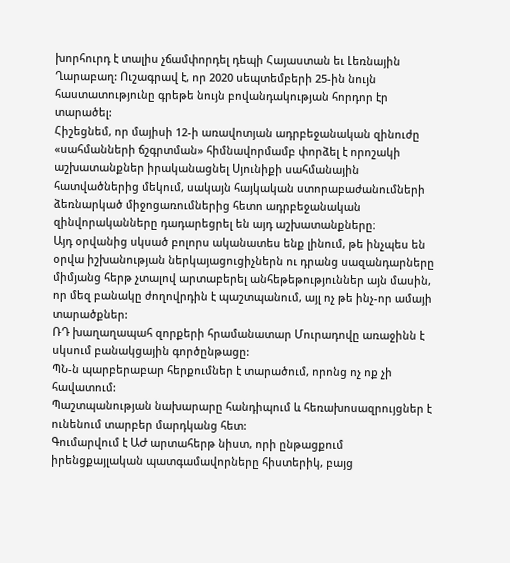խորհուրդ է տալիս չճամփորդել դեպի Հայաստան եւ Լեռնային Ղարաբաղ: Ուշագրավ է, որ 2020 սեպտեմբերի 25-ին նույն հաստատությունը գրեթե նույն բովանդակության հորդոր էր տարածել:
Հիշեցնեմ, որ մայիսի 12-ի առավոտյան ադրբեջանական զինուժը «սահմանների ճշգրտման» հիմնավորմամբ փորձել է որոշակի աշխատանքներ իրականացնել Սյունիքի սահմանային հատվածներից մեկում, սակայն հայկական ստորաբաժանումների ձեռնարկած միջոցառումներից հետո ադրբեջանական զինվորականները դադարեցրել են այդ աշխատանքները։
Այդ օրվանից սկսած բոլորս ականատես ենք լինում, թե ինչպես են օրվա իշխանության ներկայացուցիչներն ու դրանց սազանդարները միմյանց հերթ չտալով արտաբերել անհեթեթություններ այն մասին, որ մեզ բանակը ժողովրդին է պաշտպանում, այլ ոչ թե ինչ-որ ամայի տարածքներ:
ՌԴ խաղաղապահ զորքերի հրամանատար Մուրադովը առաջինն է սկսում բանակցային գործընթացը:
ՊՆ-ն պարբերաբար հերքումներ է տարածում, որոնց ոչ ոք չի հավատում:
Պաշտպանության նախարարը հանդիպում և հեռախոսազրույցներ է ունենում տարբեր մարդկանց հետ:
Գումարվում է ԱԺ արտահերթ նիստ, որի ընթացքում իրենցքայլական պատգամավորները հիստերիկ, բայց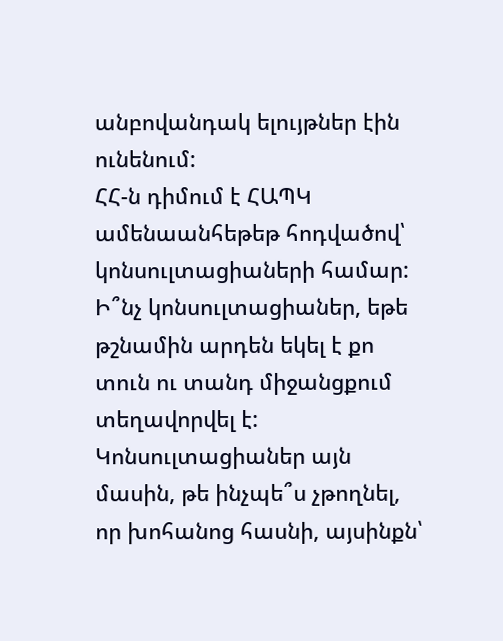անբովանդակ ելույթներ էին ունենում:
ՀՀ-ն դիմում է ՀԱՊԿ ամենաանհեթեթ հոդվածով՝ կոնսուլտացիաների համար: Ի՞նչ կոնսուլտացիաներ, եթե թշնամին արդեն եկել է քո տուն ու տանդ միջանցքում տեղավորվել է: Կոնսուլտացիաներ այն մասին, թե ինչպե՞ս չթողնել, որ խոհանոց հասնի, այսինքն՝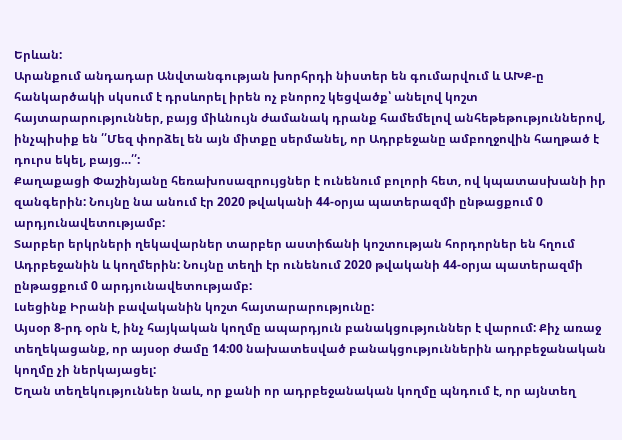Երևան:
Արանքում անդադար Անվտանգության խորհրդի նիստեր են գումարվում և ԱԽՔ-ը հանկարծակի սկսում է դրսևորել իրեն ոչ բնորոշ կեցվածք՝ անելով կոշտ հայտարարություններ, բայց միևնույն ժամանակ դրանք համեմելով անհեթեթություններով, ինչպիսիք են ՛՛Մեզ փորձել են այն միտքը սերմանել, որ Ադրբեջանը ամբողջովին հաղթած է դուրս եկել, բայց…՛՛:
Քաղաքացի Փաշինյանը հեռախոսազրույցներ է ունենում բոլորի հետ, ով կպատասխանի իր զանգերին: Նույնը նա անում էր 2020 թվականի 44-օրյա պատերազմի ընթացքում 0 արդյունավետությամբ:
Տարբեր երկրների ղեկավարներ տարբեր աստիճանի կոշտության հորդորներ են հղում Ադրբեջանին և կողմերին: Նույնը տեղի էր ունենում 2020 թվականի 44-օրյա պատերազմի ընթացքում 0 արդյունավետությամբ:
Լսեցինք Իրանի բավականին կոշտ հայտարարությունը:
Այսօր 8-րդ օրն է, ինչ հայկական կողմը ապարդյուն բանակցություններ է վարում: Քիչ առաջ տեղեկացանք, որ այսօր ժամը 14:00 նախատեսված բանակցություններին ադրբեջանական կողմը չի ներկայացել:
Եղան տեղեկություններ նաև, որ քանի որ ադրբեջանական կողմը պնդում է, որ այնտեղ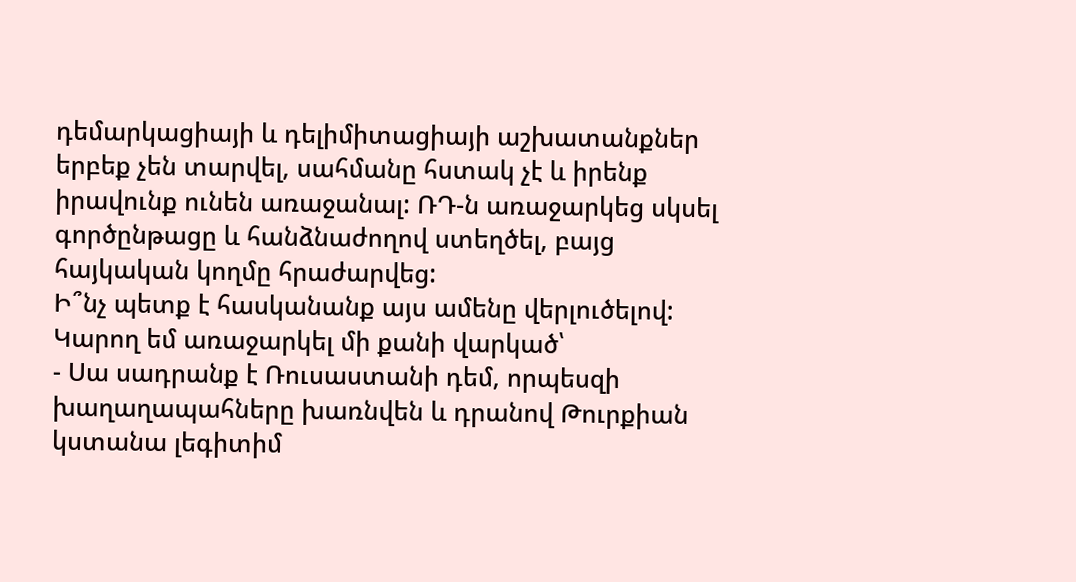դեմարկացիայի և դելիմիտացիայի աշխատանքներ երբեք չեն տարվել, սահմանը հստակ չէ և իրենք իրավունք ունեն առաջանալ: ՌԴ-ն առաջարկեց սկսել գործընթացը և հանձնաժողով ստեղծել, բայց հայկական կողմը հրաժարվեց:
Ի՞նչ պետք է հասկանանք այս ամենը վերլուծելով:
Կարող եմ առաջարկել մի քանի վարկած՝
- Սա սադրանք է Ռուսաստանի դեմ, որպեսզի խաղաղապահները խառնվեն և դրանով Թուրքիան կստանա լեգիտիմ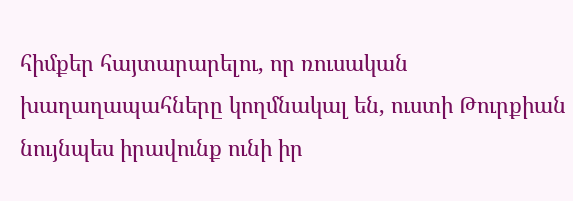հիմքեր հայտարարելու, որ ռուսական խաղաղապահները կողմնակալ են, ուստի Թուրքիան նույնպես իրավունք ունի իր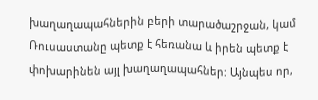խաղաղապահներին բերի տարածաշրջան, կամ Ռուսաստանը պետք է հեռանա և իրեն պետք է փոխարինեն այլ խաղաղապահներ: Այնպես որ,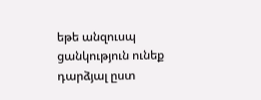եթե անզուսպ ցանկություն ունեք դարձյալ ըստ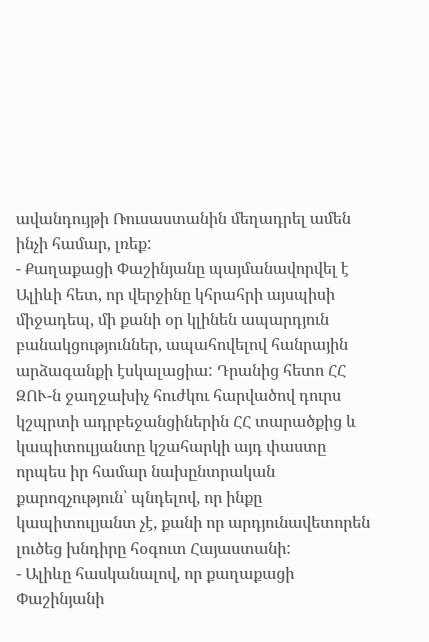ավանդույթի Ռուսաստանին մեղադրել ամեն ինչի համար, լռեք:
- Քաղաքացի Փաշինյանը պայմանավորվել է Ալիևի հետ, որ վերջինը կհրահրի այսպիսի միջադեպ, մի քանի օր կլինեն ապարդյուն բանակցություններ, ապահովելով հանրային արձագանքի էսկալացիա: Դրանից հետո ՀՀ ԶՈՒ-ն ջաղջախիչ հուժկու հարվածով դուրս կշպրտի ադրբեջանցիներին ՀՀ տարածքից և կապիտուլյանտը կշահարկի այդ փաստը որպես իր համար նախընտրական քարոզչություն՝ պնդելով, որ ինքը կապիտուլյանտ չէ, քանի որ արդյունավետորեն լուծեց խնդիրը հօգուտ Հայաստանի:
- Ալիևը հասկանալով, որ քաղաքացի Փաշինյանի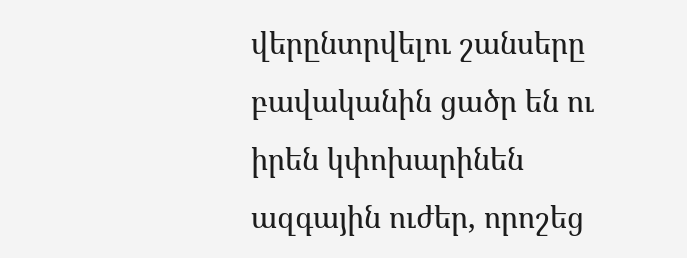վերընտրվելու շանսերը բավականին ցածր են ու իրեն կփոխարինեն ազգային ուժեր, որոշեց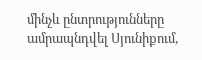մինչև ընտրությունները ամրապնդվել Սյունիքում,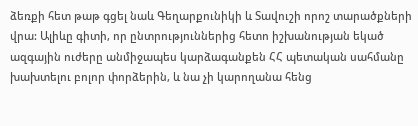ձեռքի հետ թաթ գցել նաև Գեղարքունիկի և Տավուշի որոշ տարածքների վրա: Ալիևը գիտի, որ ընտրություններից հետո իշխանության եկած ազգային ուժերը անմիջապես կարձագանքեն ՀՀ պետական սահմանը խախտելու բոլոր փորձերին, և նա չի կարողանա հենց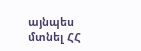այնպես մտնել ՀՀ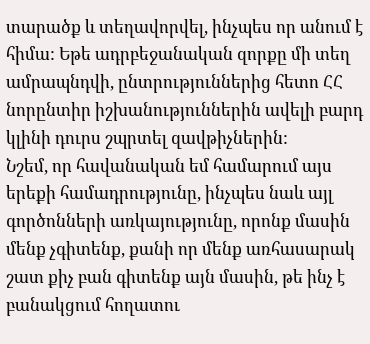տարածք և տեղավորվել, ինչպես որ անում է հիմա: Եթե ադրբեջանական զորքը մի տեղ ամրապնդվի, ընտրություններից հետո ՀՀ նորընտիր իշխանություններին ավելի բարդ կլինի դուրս շպրտել զավթիչներին:
Նշեմ, որ հավանական եմ համարում այս երեքի համադրությունը, ինչպես նաև այլ գործոնների առկայությունը, որոնք մասին մենք չգիտենք, քանի որ մենք առհասարակ շատ քիչ բան գիտենք այն մասին, թե ինչ է բանակցում հողատու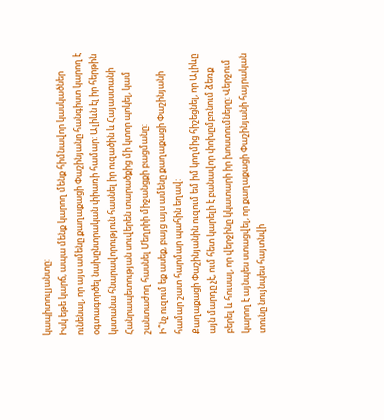կապիտուլյանտը:
Իսկ եթե կարճ, ապա մենք կարող մենք հիմնավոր կասկածներ ունենալ, որ այս ամենը քաղաքացի Փաշինյանը հանգիստ կարող է օգտագործել նախընտրական փիառի համար: Ալիևն էլ իր հերթին կստանա հնարավորություն հասնել իր ուզածին և Հայաստանի Հանրապետության սուվերեն տարածքից մի կտոր պոկել, կամ շանտաժող հասնել Մեղրիի միջանցքի բացմանը:
Ի՞նչ ուզում եք ասեք, բայց այս ամենը քաղաքացի Փաշինյանի համար շատ հարմար պահին եղավ:
Քաղաքացի Փաշինյանին ուզում եմ իմ կողմից հիշեցնել, որ Ալիևը այն մարդը չէ, ում հետ կարելի է բանավոր փոխըմբռնում ձեռք բերել և հուսալ, որ վերջինը կկատարի իր խոստումները: Վերջում կարող է այնպես ստացվել, որ քաղաքացի Փաշինյանի հայրական տունը նույնպես հայտնվի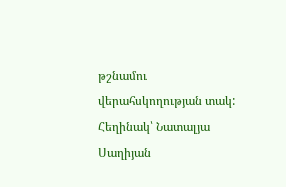թշնամու վերահսկողության տակ:
Հեղինակ՝ Նատալյա Սաղիյան